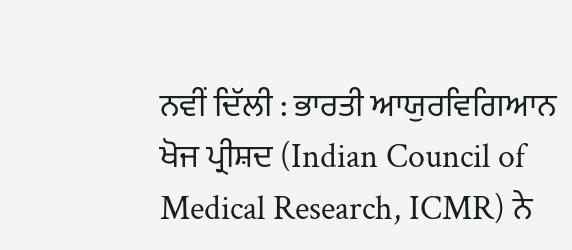ਨਵੀਂ ਦਿੱਲੀ : ਭਾਰਤੀ ਆਯੁਰਵਿਗਿਆਨ ਖੋਜ ਪ੍ਰੀਸ਼ਦ (Indian Council of Medical Research, ICMR) ਨੇ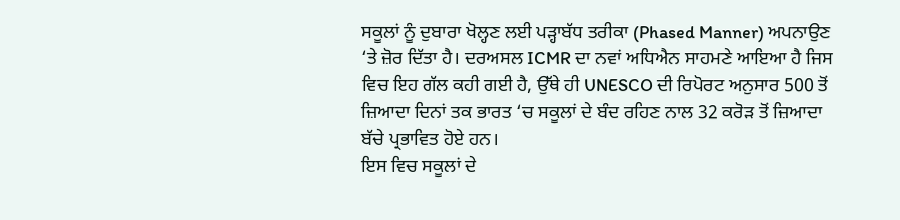ਸਕੂਲਾਂ ਨੂੰ ਦੁਬਾਰਾ ਖੋਲ੍ਹਣ ਲਈ ਪੜ੍ਹਾਬੱਧ ਤਰੀਕਾ (Phased Manner) ਅਪਨਾਉਣ ‘ਤੇ ਜ਼ੋਰ ਦਿੱਤਾ ਹੈ। ਦਰਅਸਲ ICMR ਦਾ ਨਵਾਂ ਅਧਿਐਨ ਸਾਹਮਣੇ ਆਇਆ ਹੈ ਜਿਸ ਵਿਚ ਇਹ ਗੱਲ ਕਹੀ ਗਈ ਹੈ, ਉੱਥੇ ਹੀ UNESCO ਦੀ ਰਿਪੋਰਟ ਅਨੁਸਾਰ 500 ਤੋਂ ਜ਼ਿਆਦਾ ਦਿਨਾਂ ਤਕ ਭਾਰਤ ‘ਚ ਸਕੂਲਾਂ ਦੇ ਬੰਦ ਰਹਿਣ ਨਾਲ 32 ਕਰੋੜ ਤੋਂ ਜ਼ਿਆਦਾ ਬੱਚੇ ਪ੍ਰਭਾਵਿਤ ਹੋਏ ਹਨ।
ਇਸ ਵਿਚ ਸਕੂਲਾਂ ਦੇ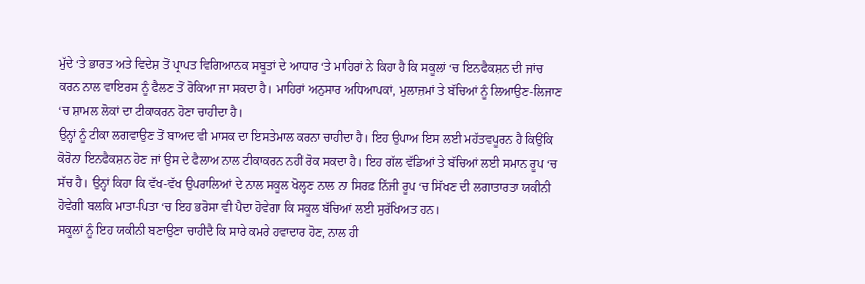ਮੁੱਦੇ ‘ਤੇ ਭਾਰਤ ਅਤੇ ਵਿਦੇਸ਼ ਤੋਂ ਪ੍ਰਾਪਤ ਵਿਗਿਆਨਕ ਸਬੂਤਾਂ ਦੇ ਆਧਾਰ ‘ਤੇ ਮਾਹਿਰਾਂ ਨੇ ਕਿਹਾ ਹੈ ਕਿ ਸਕੂਲਾਂ ‘ਚ ਇਨਫੈਕਸ਼ਨ ਦੀ ਜਾਂਚ ਕਰਨ ਨਾਲ ਵਾਇਰਸ ਨੂੰ ਫੈਲਣ ਤੋਂ ਰੋਕਿਆ ਜਾ ਸਕਦਾ ਹੈ। ਮਾਹਿਰਾਂ ਅਨੁਸਾਰ ਅਧਿਆਪਕਾਂ, ਮੁਲਾਜ਼ਮਾਂ ਤੇ ਬੱਚਿਆਂ ਨੂੰ ਲਿਆਉਣ-ਲਿਜਾਣ ‘ਚ ਸ਼ਾਮਲ ਲੋਕਾਂ ਦਾ ਟੀਕਾਕਰਨ ਹੋਣਾ ਚਾਹੀਦਾ ਹੈ।
ਉਨ੍ਹਾਂ ਨੂੰ ਟੀਕਾ ਲਗਵਾਉਣ ਤੋਂ ਬਾਅਦ ਵੀ ਮਾਸਕ ਦਾ ਇਸਤੇਮਾਲ ਕਰਨਾ ਚਾਹੀਦਾ ਹੈ। ਇਹ ਉਪਾਅ ਇਸ ਲਈ ਮਹੱਤਵਪੂਰਨ ਹੈ ਕਿਉਂਕਿ ਕੋਰੋਨਾ ਇਨਫੈਕਸ਼ਨ ਹੋਣ ਜਾਂ ਉਸ ਦੇ ਫੈਲਾਅ ਨਾਲ ਟੀਕਾਕਰਨ ਨਹੀਂ ਰੋਕ ਸਕਦਾ ਹੈ। ਇਹ ਗੱਲ ਵੱਡਿਆਂ ਤੇ ਬੱਚਿਆਂ ਲਈ ਸਮਾਨ ਰੂਪ ‘ਚ ਸੱਚ ਹੈ। ਉਨ੍ਹਾਂ ਕਿਹਾ ਕਿ ਵੱਖ-ਵੱਖ ਉਪਰਾਲਿਆਂ ਦੇ ਨਾਲ ਸਕੂਲ ਖੋਲ੍ਹਣ ਨਾਲ ਨਾ ਸਿਰਫ਼ ਨਿੱਜੀ ਰੂਪ ‘ਚ ਸਿੱਖਣ ਦੀ ਲਗਾਤਾਰਤਾ ਯਕੀਨੀ ਹੋਵੇਗੀ ਬਲਕਿ ਮਾਤਾ-ਪਿਤਾ ‘ਚ ਇਹ ਭਰੋਸਾ ਵੀ ਪੈਦਾ ਹੋਵੇਗਾ ਕਿ ਸਕੂਲ ਬੱਚਿਆਂ ਲਈ ਸੁਰੱਖਿਅਤ ਹਨ।
ਸਕੂਲਾਂ ਨੂੰ ਇਹ ਯਕੀਨੀ ਬਣਾਉਣਾ ਚਾਹੀਦੈ ਕਿ ਸਾਰੇ ਕਮਰੇ ਹਵਾਦਾਰ ਹੋਣ, ਨਾਲ ਹੀ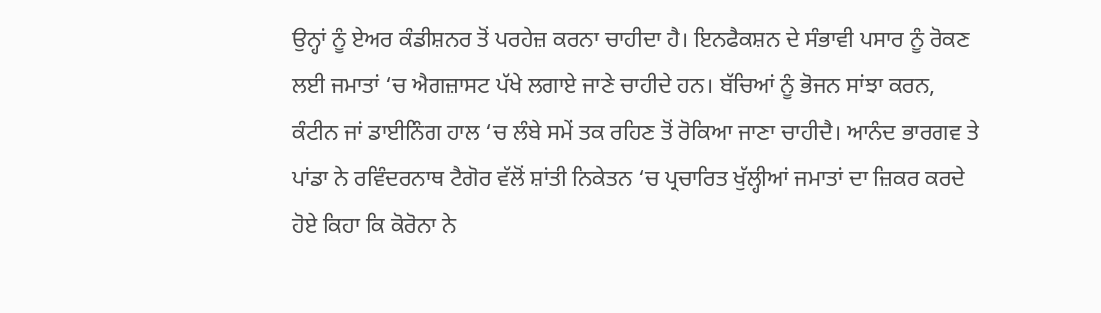ਉਨ੍ਹਾਂ ਨੂੰ ਏਅਰ ਕੰਡੀਸ਼ਨਰ ਤੋਂ ਪਰਹੇਜ਼ ਕਰਨਾ ਚਾਹੀਦਾ ਹੈ। ਇਨਫੈਕਸ਼ਨ ਦੇ ਸੰਭਾਵੀ ਪਸਾਰ ਨੂੰ ਰੋਕਣ ਲਈ ਜਮਾਤਾਂ ‘ਚ ਐਗਜ਼ਾਸਟ ਪੱਖੇ ਲਗਾਏ ਜਾਣੇ ਚਾਹੀਦੇ ਹਨ। ਬੱਚਿਆਂ ਨੂੰ ਭੋਜਨ ਸਾਂਝਾ ਕਰਨ, ਕੰਟੀਨ ਜਾਂ ਡਾਈਨਿੰਗ ਹਾਲ ‘ਚ ਲੰਬੇ ਸਮੇਂ ਤਕ ਰਹਿਣ ਤੋਂ ਰੋਕਿਆ ਜਾਣਾ ਚਾਹੀਦੈ। ਆਨੰਦ ਭਾਰਗਵ ਤੇ ਪਾਂਡਾ ਨੇ ਰਵਿੰਦਰਨਾਥ ਟੈਗੋਰ ਵੱਲੋਂ ਸ਼ਾਂਤੀ ਨਿਕੇਤਨ ‘ਚ ਪ੍ਰਚਾਰਿਤ ਖੁੱਲ੍ਹੀਆਂ ਜਮਾਤਾਂ ਦਾ ਜ਼ਿਕਰ ਕਰਦੇ ਹੋਏ ਕਿਹਾ ਕਿ ਕੋਰੋਨਾ ਨੇ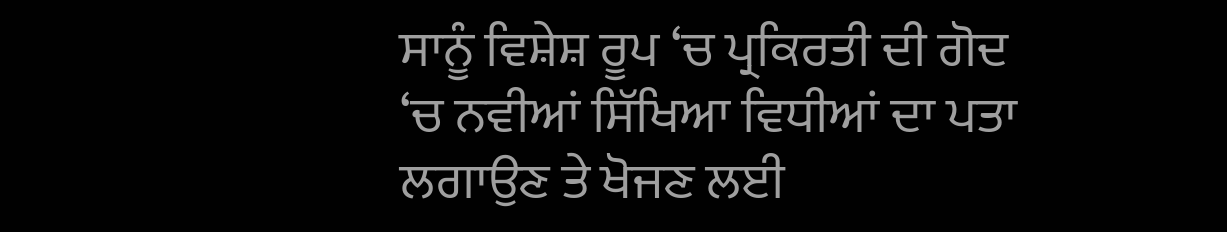ਸਾਨੂੰ ਵਿਸ਼ੇਸ਼ ਰੂਪ ‘ਚ ਪ੍ਰਕਿਰਤੀ ਦੀ ਗੋਦ ‘ਚ ਨਵੀਆਂ ਸਿੱਖਿਆ ਵਿਧੀਆਂ ਦਾ ਪਤਾ ਲਗਾਉਣ ਤੇ ਖੋਜਣ ਲਈ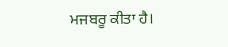ਮਜਬਰੂ ਕੀਤਾ ਹੈ।